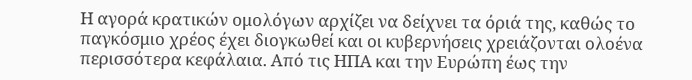Η αγορά κρατικών ομολόγων αρχίζει να δείχνει τα όριά της, καθώς το παγκόσμιο χρέος έχει διογκωθεί και οι κυβερνήσεις χρειάζονται ολοένα περισσότερα κεφάλαια. Από τις ΗΠΑ και την Ευρώπη έως την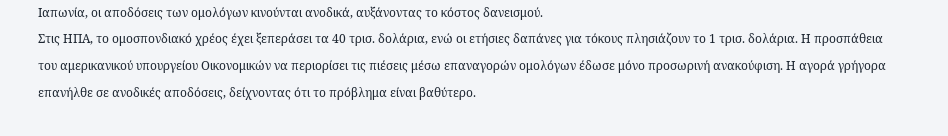Ιαπωνία, οι αποδόσεις των ομολόγων κινούνται ανοδικά, αυξάνοντας το κόστος δανεισμού.
Στις ΗΠΑ, το ομοσπονδιακό χρέος έχει ξεπεράσει τα 40 τρισ. δολάρια, ενώ οι ετήσιες δαπάνες για τόκους πλησιάζουν το 1 τρισ. δολάρια. Η προσπάθεια του αμερικανικού υπουργείου Οικονομικών να περιορίσει τις πιέσεις μέσω επαναγορών ομολόγων έδωσε μόνο προσωρινή ανακούφιση. Η αγορά γρήγορα επανήλθε σε ανοδικές αποδόσεις, δείχνοντας ότι το πρόβλημα είναι βαθύτερο.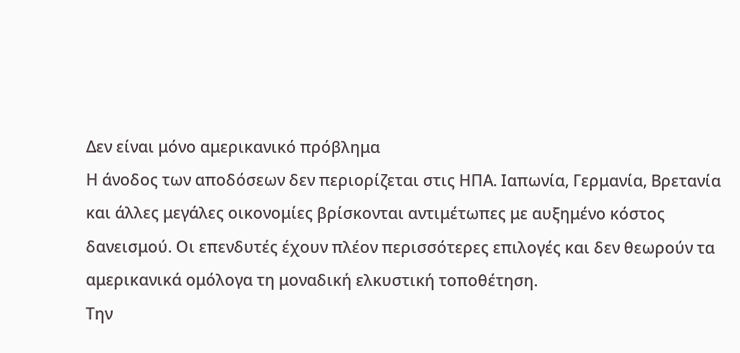Δεν είναι μόνο αμερικανικό πρόβλημα
Η άνοδος των αποδόσεων δεν περιορίζεται στις ΗΠΑ. Ιαπωνία, Γερμανία, Βρετανία και άλλες μεγάλες οικονομίες βρίσκονται αντιμέτωπες με αυξημένο κόστος δανεισμού. Οι επενδυτές έχουν πλέον περισσότερες επιλογές και δεν θεωρούν τα αμερικανικά ομόλογα τη μοναδική ελκυστική τοποθέτηση.
Την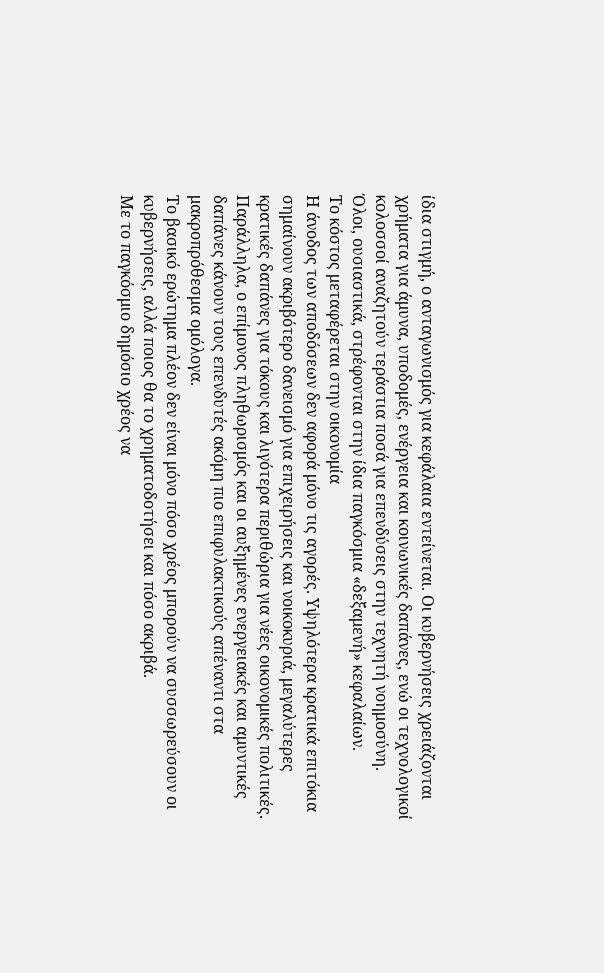ίδια στιγμή, ο ανταγωνισμός για κεφάλαια εντείνεται. Οι κυβερνήσεις χρειάζονται χρήματα για άμυνα, υποδομές, ενέργεια και κοινωνικές δαπάνες, ενώ οι τεχνολογικοί κολοσσοί αναζητούν τεράστια ποσά για επενδύσεις στην τεχνητή νοημοσύνη.
Όλοι, ουσιαστικά, στρέφονται στην ίδια παγκόσμια «δεξαμενή» κεφαλαίων.
Το κόστος μεταφέρεται στην οικονομία
Η άνοδος των αποδόσεων δεν αφορά μόνο τις αγορές. Υψηλότερα κρατικά επιτόκια σημαίνουν ακριβότερο δανεισμό για επιχειρήσεις και νοικοκυριά, μεγαλύτερες κρατικές δαπάνες για τόκους και λιγότερα περιθώρια για νέες οικονομικές πολιτικές.
Παράλληλα, ο επίμονος πληθωρισμός και οι αυξημένες ενεργειακές και αμυντικές δαπάνες κάνουν τους επενδυτές ακόμη πιο επιφυλακτικούς απέναντι στα μακροπρόθεσμα ομόλογα.
Το βασικό ερώτημα πλέον δεν είναι μόνο πόσο χρέος μπορούν να συσσωρεύσουν οι κυβερνήσεις, αλλά ποιος θα το χρηματοδοτήσει και πόσο ακριβά.
Με το παγκόσμιο δημόσιο χρέος να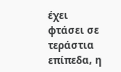έχει φτάσει σε τεράστια επίπεδα, η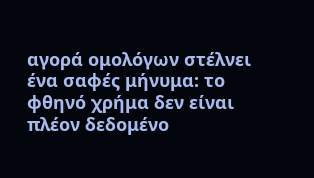αγορά ομολόγων στέλνει ένα σαφές μήνυμα: το φθηνό χρήμα δεν είναι πλέον δεδομένο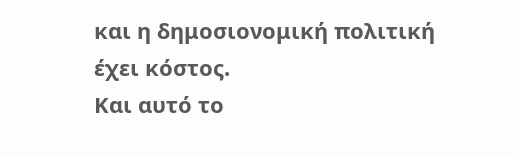και η δημοσιονομική πολιτική έχει κόστος.
Και αυτό το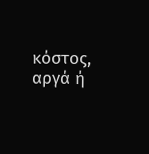κόστος, αργά ή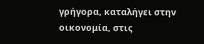γρήγορα, καταλήγει στην οικονομία, στις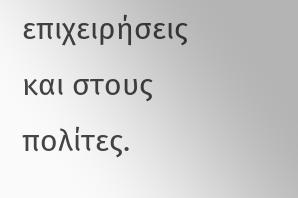επιχειρήσεις και στους πολίτες.